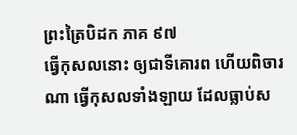ព្រះត្រៃបិដក ភាគ ៩៧
ធ្វើកុសលនោះ ឲ្យជាទីគោរព ហើយពិចារណា ធ្វើកុសលទាំងឡាយ ដែលធ្លាប់ស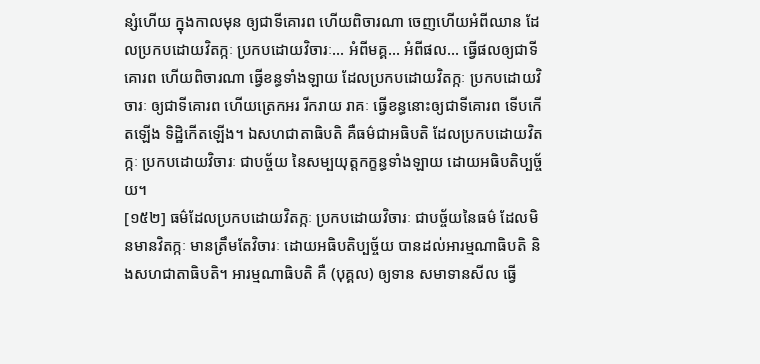ន្សំហើយ ក្នុងកាលមុន ឲ្យជាទីគោរព ហើយពិចារណា ចេញហើយអំពីឈាន ដែលប្រកបដោយវិតក្កៈ ប្រកបដោយវិចារៈ… អំពីមគ្គ… អំពីផល… ធ្វើផលឲ្យជាទីគោរព ហើយពិចារណា ធ្វើខន្ធទាំងឡាយ ដែលប្រកបដោយវិតក្កៈ ប្រកបដោយវិចារៈ ឲ្យជាទីគោរព ហើយត្រេកអរ រីករាយ រាគៈ ធ្វើខន្ធនោះឲ្យជាទីគោរព ទើបកើតឡើង ទិដ្ឋិកើតឡើង។ ឯសហជាតាធិបតិ គឺធម៌ជាអធិបតិ ដែលប្រកបដោយវិតក្កៈ ប្រកបដោយវិចារៈ ជាបច្ច័យ នៃសម្បយុត្តកក្ខន្ធទាំងឡាយ ដោយអធិបតិប្បច្ច័យ។
[១៥២] ធម៌ដែលប្រកបដោយវិតក្កៈ ប្រកបដោយវិចារៈ ជាបច្ច័យនៃធម៌ ដែលមិនមានវិតក្កៈ មានត្រឹមតែវិចារៈ ដោយអធិបតិប្បច្ច័យ បានដល់អារម្មណាធិបតិ និងសហជាតាធិបតិ។ អារម្មណាធិបតិ គឺ (បុគ្គល) ឲ្យទាន សមាទានសីល ធ្វើ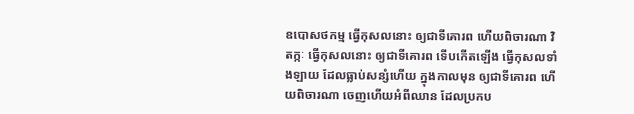ឧបោសថកម្ម ធ្វើកុសលនោះ ឲ្យជាទីគោរព ហើយពិចារណា វិតក្កៈ ធ្វើកុសលនោះ ឲ្យជាទីគោរព ទើបកើតឡើង ធ្វើកុសលទាំងឡាយ ដែលធ្លាប់សន្សំហើយ ក្នុងកាលមុន ឲ្យជាទីគោរព ហើយពិចារណា ចេញហើយអំពីឈាន ដែលប្រកប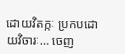ដោយវិតក្កៈ ប្រកបដោយវិចារៈ… ចេញ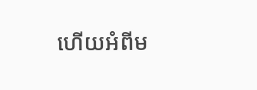ហើយអំពីម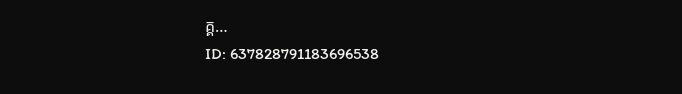គ្គ…
ID: 637828791183696538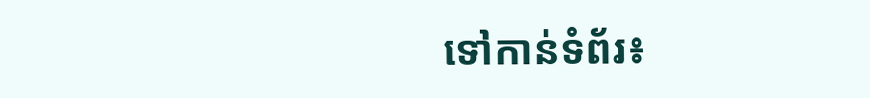ទៅកាន់ទំព័រ៖